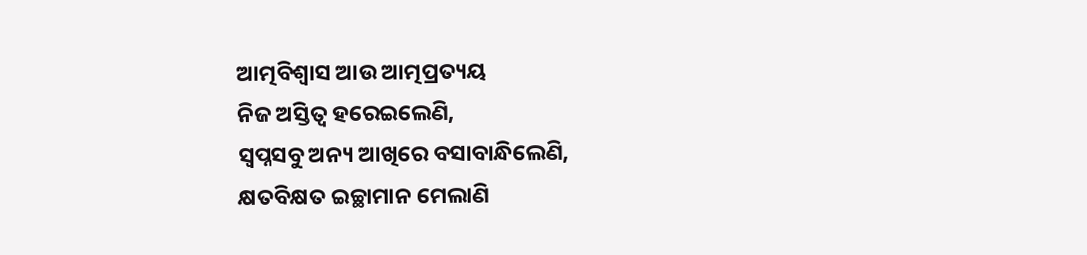ଆତ୍ମବିଶ୍ୱାସ ଆଉ ଆତ୍ମପ୍ରତ୍ୟୟ
ନିଜ ଅସ୍ତିତ୍ଵ ହରେଇଲେଣି,
ସ୍ବପ୍ନସବୁ ଅନ୍ୟ ଆଖିରେ ବସାବାନ୍ଧିଲେଣି,
କ୍ଷତବିକ୍ଷତ ଇଚ୍ଛାମାନ ମେଲାଣି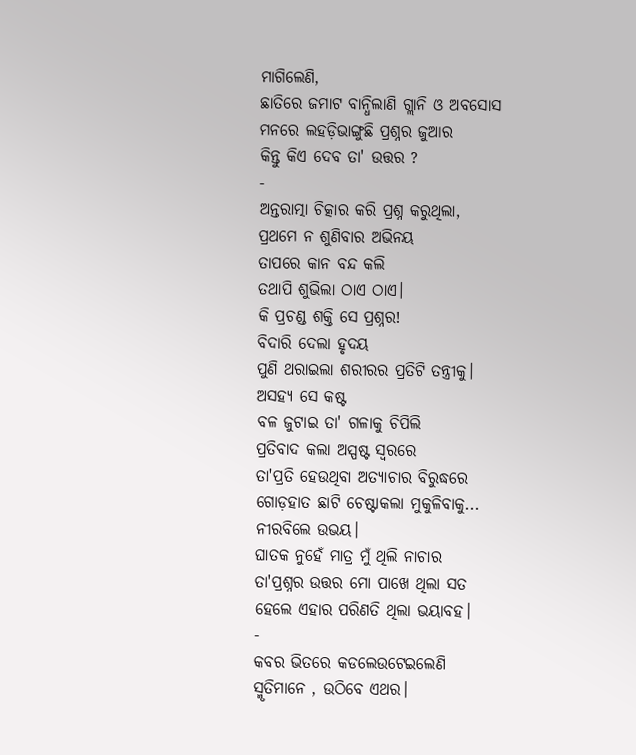ମାଗିଲେଣି,
ଛାତିରେ ଜମାଟ ବାନ୍ଧିଲାଣି ଗ୍ଲାନି ଓ ଅବସୋସ
ମନରେ ଲହଡ଼ିଭାଙ୍ଗୁଛି ପ୍ରଶ୍ନର ଜୁଆର
କିନ୍ତୁ କିଏ ଦେବ ତା' ଉତ୍ତର ?
-
ଅନ୍ତରାତ୍ମା ଚିତ୍କାର କରି ପ୍ରଶ୍ନ କରୁଥିଲା,
ପ୍ରଥମେ ନ ଶୁଣିବାର ଅଭିନୟ
ତାପରେ କାନ ବନ୍ଦ କଲି
ତଥାପି ଶୁଭିଲା ଠାଏ ଠାଏ।
କି ପ୍ରଚଣ୍ଡ ଶକ୍ତି ସେ ପ୍ରଶ୍ନର!
ବିଦାରି ଦେଲା ହୃଦୟ
ପୁଣି ଥରାଇଲା ଶରୀରର ପ୍ରତିଟି ତନ୍ତ୍ରୀକୁ।
ଅସହ୍ୟ ସେ କଷ୍ଟ
ବଳ ଜୁଟାଇ ତା' ଗଳାକୁ ଚିପିଲି
ପ୍ରତିବାଦ କଲା ଅସ୍ପଷ୍ଟ ସ୍ଵରରେ
ତା'ପ୍ରତି ହେଉଥିବା ଅତ୍ୟାଚାର ବିରୁଦ୍ଧରେ
ଗୋଡ଼ହାତ ଛାଟି ଚେଷ୍ଟାକଲା ମୁକୁଳିବାକୁ...
ନୀରବିଲେ ଉଭୟ।
ଘାତକ ନୁହେଁ ମାତ୍ର ମୁଁ ଥିଲି ନାଚାର
ତା'ପ୍ରଶ୍ନର ଉତ୍ତର ମୋ ପାଖେ ଥିଲା ସତ
ହେଲେ ଏହାର ପରିଣତି ଥିଲା ଭୟାବହ।
-
କବର ଭିତରେ କଡଲେଉଟେଇଲେଣି
ସ୍ମୃତିମାନେ , ଉଠିବେ ଏଥର।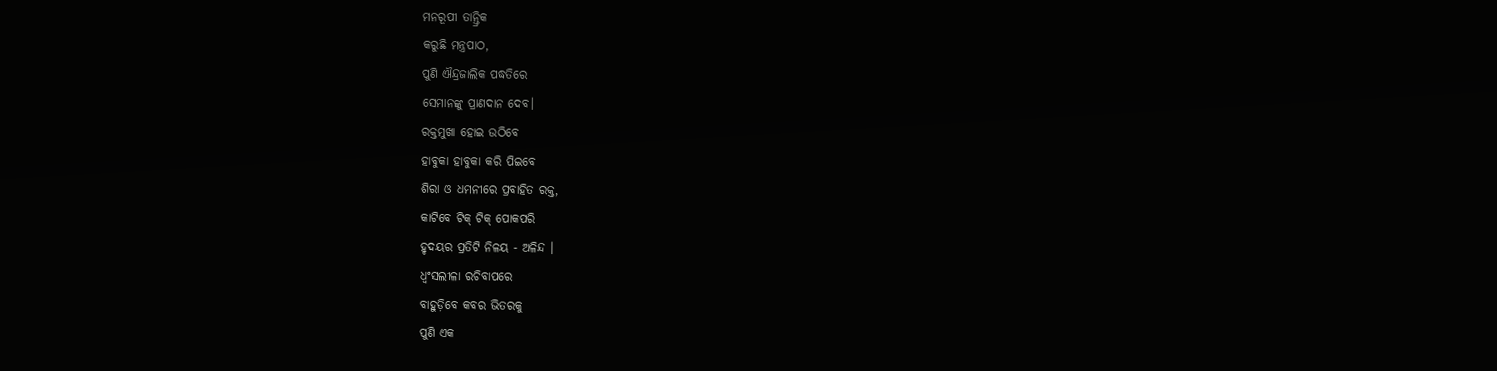ମନରୂପୀ ତାନ୍ତ୍ରିକ
କରୁଛି ମନ୍ତ୍ରପାଠ,
ପୁଣି ଐନ୍ଦ୍ରଜାଲିକ ପଦ୍ଧତିରେ
ସେମାନଙ୍କୁ ପ୍ରାଣଦାନ ଦେବ।
ରକ୍ତମୁଖା ହୋଇ ଉଠିବେ
ହାବୁକା ହାବୁକା କରି ପିଇବେ
ଶିରା ଓ ଧମନୀରେ ପ୍ରବାହିତ ରକ୍ତ,
କାଟିବେ ଟିକ୍ ଟିକ୍ ପୋକପରି
ହୃଦୟର ପ୍ରତିଟି ନିଳୟ - ଅଳିନ୍ଦ ।
ଧ୍ଵଂସଲୀଳା ରଚିବାପରେ
ବାହୁଡ଼ିବେ କବର ଭିତରକୁ
ପୁଣି ଏକ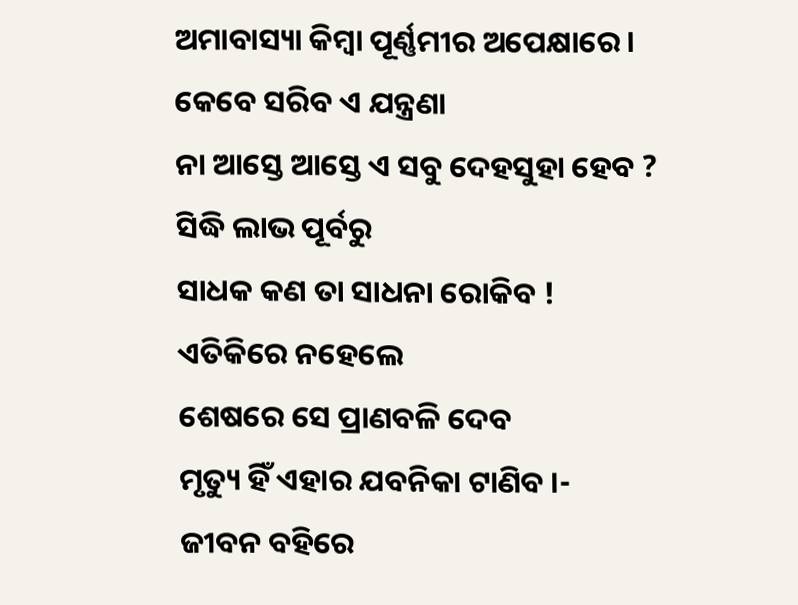ଅମାବାସ୍ୟା କିମ୍ବା ପୂର୍ଣ୍ଣମୀର ଅପେକ୍ଷାରେ।
କେବେ ସରିବ ଏ ଯନ୍ତ୍ରଣା
ନା ଆସ୍ତେ ଆସ୍ତେ ଏ ସବୁ ଦେହସୁହା ହେବ ?
ସିଦ୍ଧି ଲାଭ ପୂର୍ବରୁ
ସାଧକ କଣ ତା ସାଧନା ରୋକିବ !
ଏତିକିରେ ନହେଲେ
ଶେଷରେ ସେ ପ୍ରାଣବଳି ଦେବ
ମୃତ୍ୟୁ ହିଁ ଏହାର ଯବନିକା ଟାଣିବ ।-
ଜୀବନ ବହିରେ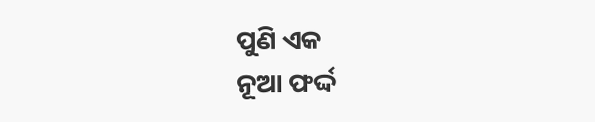ପୁଣି ଏକ
ନୂଆ ଫର୍ଦ୍ଦ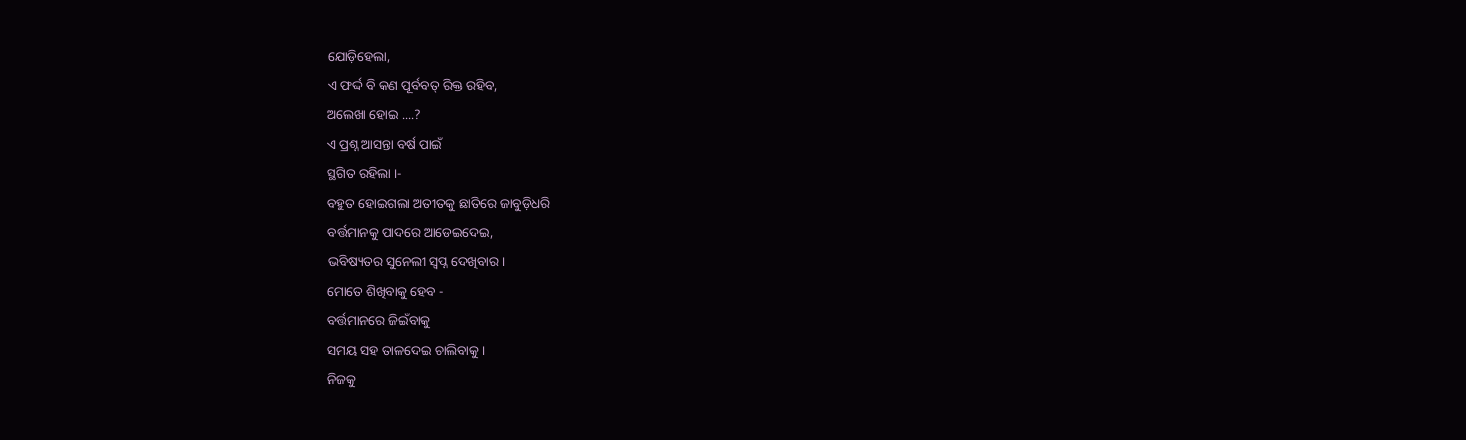ଯୋଡ଼ିହେଲା,
ଏ ଫର୍ଦ୍ଦ ବି କଣ ପୂର୍ବବତ୍ ରିକ୍ତ ରହିବ,
ଅଲେଖା ହୋଇ ....?
ଏ ପ୍ରଶ୍ନ ଆସନ୍ତା ବର୍ଷ ପାଇଁ
ସ୍ଥଗିତ ରହିଲା ।-
ବହୁତ ହୋଇଗଲା ଅତୀତକୁ ଛାତିରେ ଜାବୁଡ଼ିଧରି
ବର୍ତ୍ତମାନକୁ ପାଦରେ ଆଡେଇଦେଇ,
ଭବିଷ୍ୟତର ସୁନେଲୀ ସ୍ବପ୍ନ ଦେଖିବାର।
ମୋତେ ଶିଖିବାକୁ ହେବ -
ବର୍ତ୍ତମାନରେ ଜିଇଁବାକୁ
ସମୟ ସହ ତାଳଦେଇ ଚାଲିବାକୁ।
ନିଜକୁ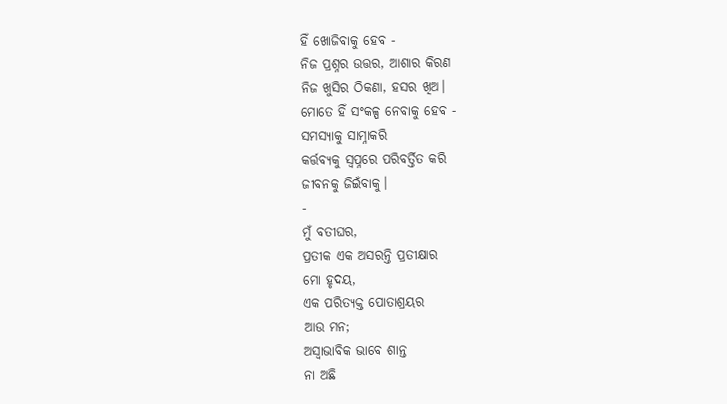ହିଁ ଖୋଜିବାକୁ ହେବ -
ନିଜ ପ୍ରଶ୍ନର ଉତ୍ତର, ଆଶାର କିରଣ
ନିଜ ଖୁସିର ଠିକଣା, ହସର ଖିଅ।
ମୋତେ ହିଁ ସଂକଳ୍ପ ନେବାକୁ ହେବ -
ସମସ୍ୟାକୁ ସାମ୍ନାକରି
କର୍ତ୍ତବ୍ୟକୁ ସ୍ବପ୍ନରେ ପରିବର୍ତ୍ତିତ କରି
ଜୀବନକୁ ଜିଇଁବାକୁ।
-
ମୁଁ ବତୀଘର,
ପ୍ରତୀକ ଏକ ଅସରନ୍ତି ପ୍ରତୀକ୍ଷାର
ମୋ ହୃଦୟ,
ଏକ ପରିତ୍ୟକ୍ତ ପୋତାଶ୍ରୟର
ଆଉ ମନ;
ଅସ୍ବାଭାବିକ ଭାବେ ଶାନ୍ତ
ନା ଅଛି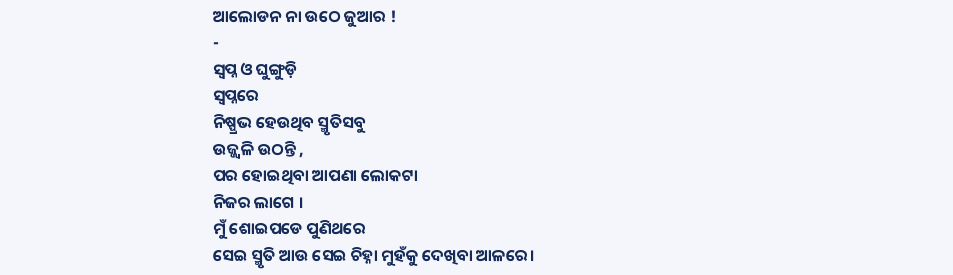ଆଲୋଡନ ନା ଉଠେ ଜୁଆର !
-
ସ୍ବପ୍ନ ଓ ଘୁଙ୍ଗୁଡ଼ି
ସ୍ବପ୍ନରେ
ନିଷ୍ପ୍ରଭ ହେଉଥିବ ସ୍ମୃତିସବୁ
ଉଜ୍ଜ୍ବଳି ଉଠନ୍ତି ,
ପର ହୋଇଥିବା ଆପଣା ଲୋକଟା
ନିଜର ଲାଗେ ।
ମୁଁ ଶୋଇପଡେ ପୁଣିଥରେ
ସେଇ ସ୍ମୃତି ଆଉ ସେଇ ଚିହ୍ନା ମୁହଁକୁ ଦେଖିବା ଆଳରେ।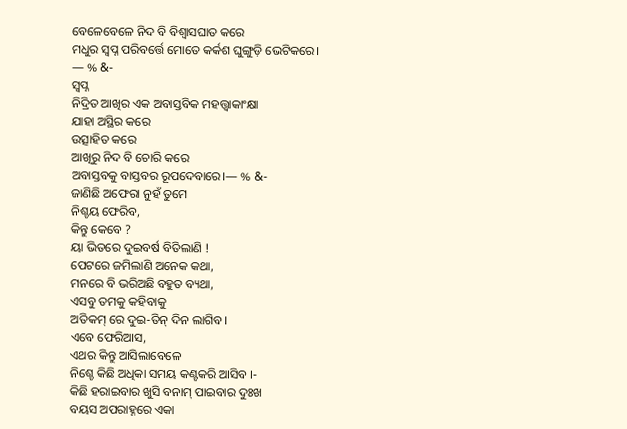ବେଳେବେଳେ ନିଦ ବି ବିଶ୍ୱାସଘାତ କରେ
ମଧୁର ସ୍ବପ୍ନ ପରିବର୍ତ୍ତେ ମୋତେ କର୍କଶ ଘୁଙ୍ଗୁଡ଼ି ଭେଟିକରେ।
— % &-
ସ୍ବପ୍ନ
ନିଦ୍ରିତ ଆଖିର ଏକ ଅବାସ୍ତବିକ ମହତ୍ତ୍ୱାକାଂକ୍ଷା
ଯାହା ଅସ୍ଥିର କରେ
ଉତ୍ସାହିତ କରେ
ଆଖିରୁ ନିଦ ବି ଚୋରି କରେ
ଅବାସ୍ତବକୁ ବାସ୍ତବର ରୂପଦେବାରେ।— % &-
ଜାଣିଛି ଅଫେରା ନୁହଁ ତୁମେ
ନିଶ୍ଚୟ ଫେରିବ,
କିନ୍ତୁ କେବେ ?
ୟା ଭିତରେ ଦୁଇବର୍ଷ ବିତିଲାଣି !
ପେଟରେ ଜମିଲାଣି ଅନେକ କଥା,
ମନରେ ବି ଭରିଅଛି ବହୁତ ବ୍ୟଥା,
ଏସବୁ ତମକୁ କହିବାକୁ
ଅତିକମ୍ ରେ ଦୁଇ-ତିନ୍ ଦିନ ଲାଗିବ।
ଏବେ ଫେରିଆସ,
ଏଥର କିନ୍ତୁ ଆସିଲାବେଳେ
ନିଶ୍ଚେ କିଛି ଅଧିକା ସମୟ କଣ୍ଟକରି ଆସିବ ।-
କିଛି ହରାଇବାର ଖୁସି ବନାମ୍ ପାଇବାର ଦୁଃଖ
ବୟସ ଅପରାହ୍ନରେ ଏକା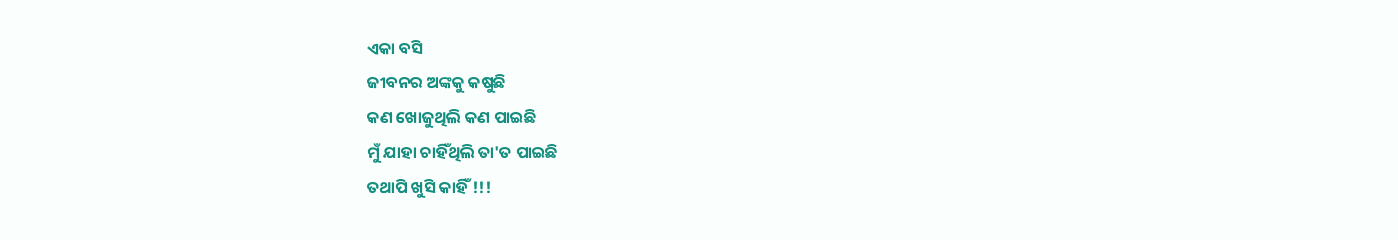ଏକା ବସି
ଜୀବନର ଅଙ୍କକୁ କଷୁଛି
କଣ ଖୋଜୁଥିଲି କଣ ପାଇଛି
ମୁଁ ଯାହା ଚାହିଁଥିଲି ତା'ତ ପାଇଛି
ତଥାପି ଖୁସି କାହିଁ !!!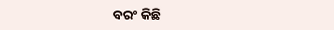ବରଂ କିଛି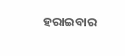ହରାଇବାର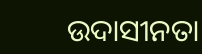ଉଦାସୀନତା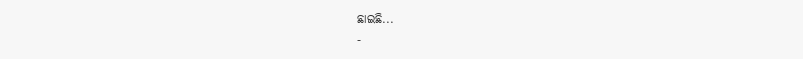ଛାଇଛି...
-